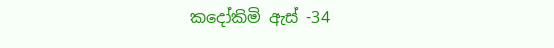කදෝකිමි ඇස් -34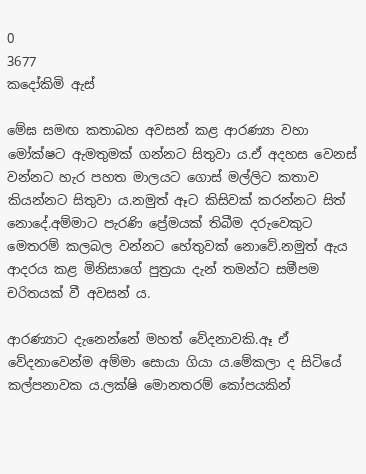0
3677
කදෝකිමි ඇස්

මේඝ සමඟ කතාබහ අවසන් කළ ආරණ්‍යා වහා මෝක්ෂට ඇමතුමක් ගන්නට සිතුවා ය.ඒ අදහස වෙනස් වන්නට හැර පහත මාලයට ගොස් මල්ලිට කතාව කියන්නට සිතුවා ය.නමුත් ඈට කිසිවක් කරන්නට සිත් නොදේ.අම්මාට පැරණි ප්‍රේමයක් තිබීම දරුවෙකුට මෙතරම් කලබල වන්නට හේතුවක් නොවේ.නමුත් ඇය ආදරය කළ මිනිසාගේ පුත්‍රයා දැන් තමන්ට සමීපම චරිතයක් වී අවසන්‍ ය.

ආරණ්‍යාට දැනෙන්නේ මහත් වේදනාවකි.ඈ ඒ වේදනාවෙන්ම අම්මා සොයා ගියා ය.මේකලා ද සිටියේ කල්පනාවක ය.ලක්ෂි මොනතරම් කෝපයකින්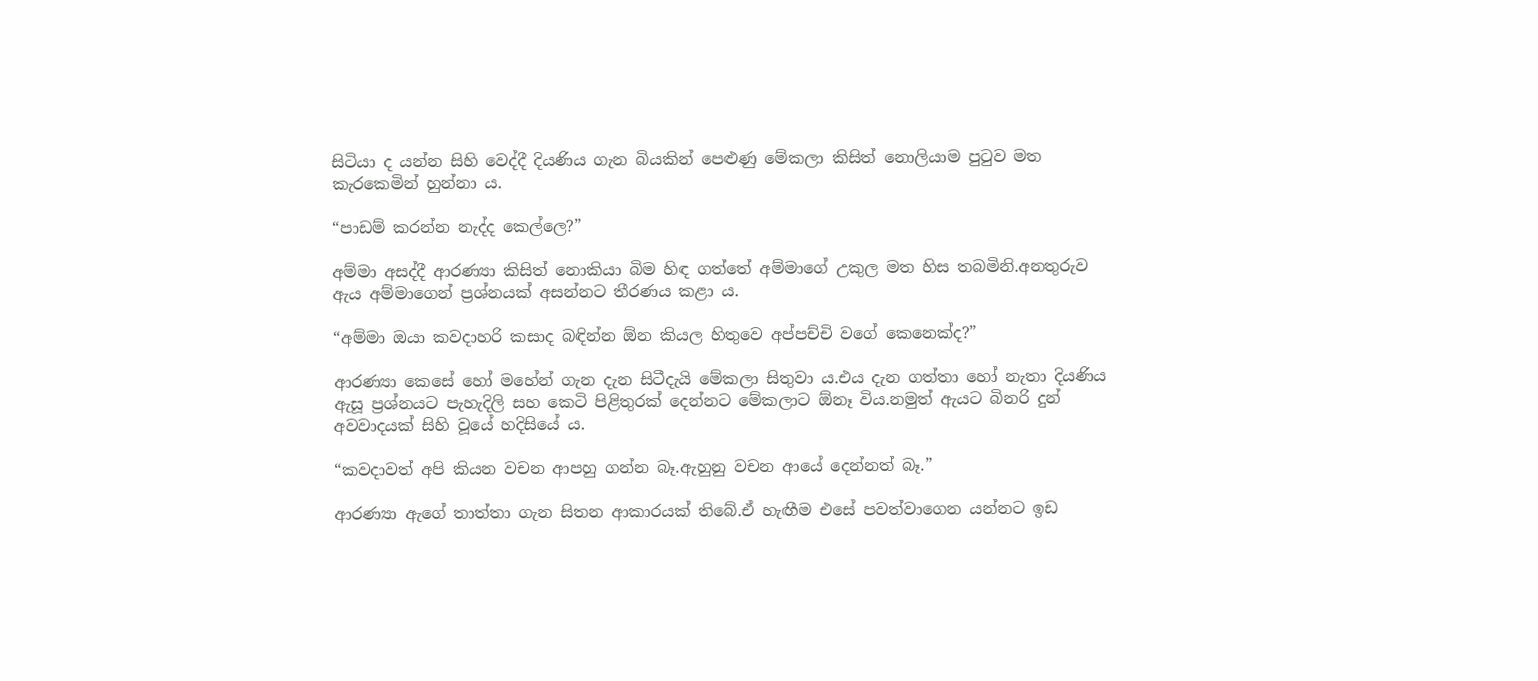සිටියා ද යන්න සිහි වෙද්දී දියණිය ගැන බියකින් පෙළුණු මේකලා කිසිත් නොලියාම පුටුව මත කැරකෙමින් හුන්නා ය.

“පාඩම් කරන්න නැද්ද කෙල්ලෙ?”

අම්මා අසද්දී ආරණ්‍යා කිසිත් නොකියා බිම හිඳ ගත්තේ අම්මාගේ උකුල මත හිස තබමිනි.අනතුරුව ඇය අම්මාගෙන් ප්‍රශ්නයක් අසන්නට තීරණය කළා ය.

“අම්මා ඔයා කවදාහරි කසාද බඳින්න ඕන කියල හිතුවෙ අප්පච්චි වගේ කෙනෙක්ද?”

ආරණ්‍යා කෙසේ හෝ මහේන් ගැන දැන සිටීදැයි මේකලා සිතුවා ය.එය දැන ගත්තා හෝ නැතා දියණිය ඇසූ ප්‍රශ්නයට පැහැදිලි සහ කෙටි පිළිතුරක් දෙන්නට මේකලාට ඕනෑ විය.නමුත් ඇයට බිනරි දුන් අවවාදයක් සිහි වූයේ හදිසියේ ය.

“කවදාවත් අපි කියන වචන ආපහු ගන්න බෑ.ඇහුනු වචන ආයේ දෙන්නත් බෑ.”

ආරණ්‍යා ඇගේ තාත්තා ගැන සිතන ආකාරයක් තිබේ.ඒ හැඟීම එසේ පවත්වාගෙන යන්නට ඉඩ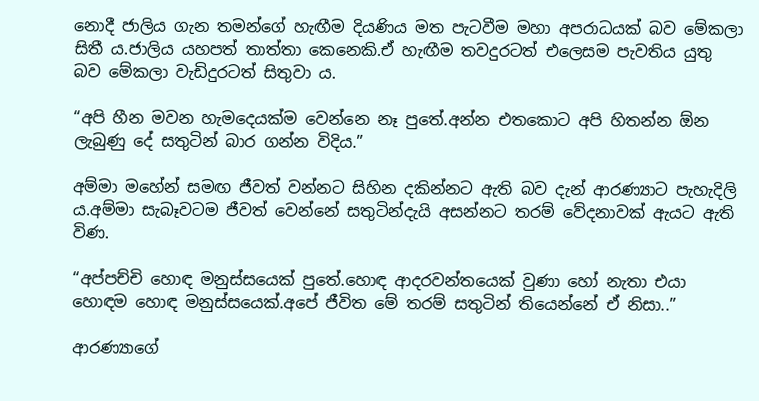නොදී ජාලිය ගැන තමන්ගේ හැඟීම දියණිය මත පැටවීම මහා අපරාධයක් බව මේකලා සිතී ය.ජාලිය යහපත් තාත්තා කෙනෙකි.ඒ හැඟීම තවදුරටත් එලෙසම පැවතිය යුතු බව මේකලා වැඩිදුරටත් සිතුවා ය.

“අපි හීන මවන හැමදෙයක්ම වෙන්නෙ නෑ පුතේ.අන්න එතකොට අපි හිතන්න ඕන ලැබුණු දේ සතුටින් බාර ගන්න විදිය.”

අම්මා මහේන් සමඟ ජීවත් වන්නට සිහින දකින්නට ඇති බව දැන් ආරණ්‍යාට පැහැදිලි ය.අම්මා සැබෑවටම ජීවත් වෙන්නේ සතුටින්දැයි අසන්නට තරම් වේදනාවක් ඇයට ඇති විණ.

“අප්පච්චි හොඳ මනුස්සයෙක් පුතේ.හොඳ ආදරවන්තයෙක් වුණා හෝ නැතා එයා හොඳම හොඳ මනුස්සයෙක්.අපේ ජීවිත මේ තරම් සතුටින් තියෙන්නේ ඒ නිසා..”

ආරණ්‍යාගේ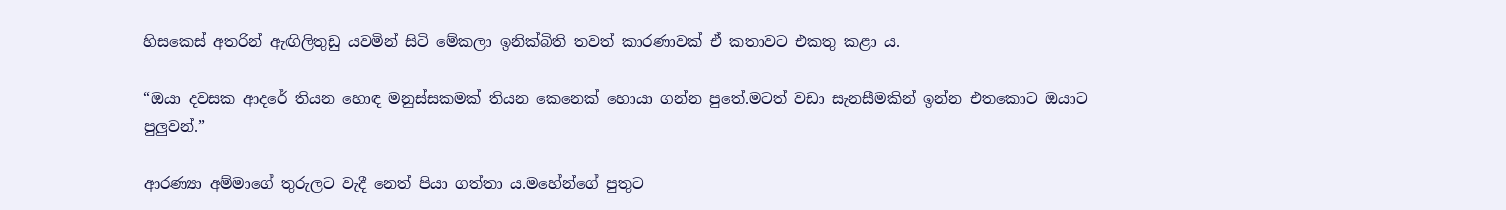හිසකෙස් අතරින් ඇඟිලිතුඩු යවමින් සිටි මේකලා ඉනික්බිති තවත් කාරණාවක් ඒ කතාවට එකතු කළා ය.

“ඔයා දවසක ආදරේ තියන හොඳ මනුස්සකමක් තියන කෙනෙක් හොයා ගන්න පුතේ.මටත් වඩා සැනසීමකින් ඉන්න එතකොට ඔයාට පුලුවන්.”

ආරණ්‍යා අම්මාගේ තුරුලට වැදී නෙත් පියා ගත්තා ය.මහේන්ගේ පුතුට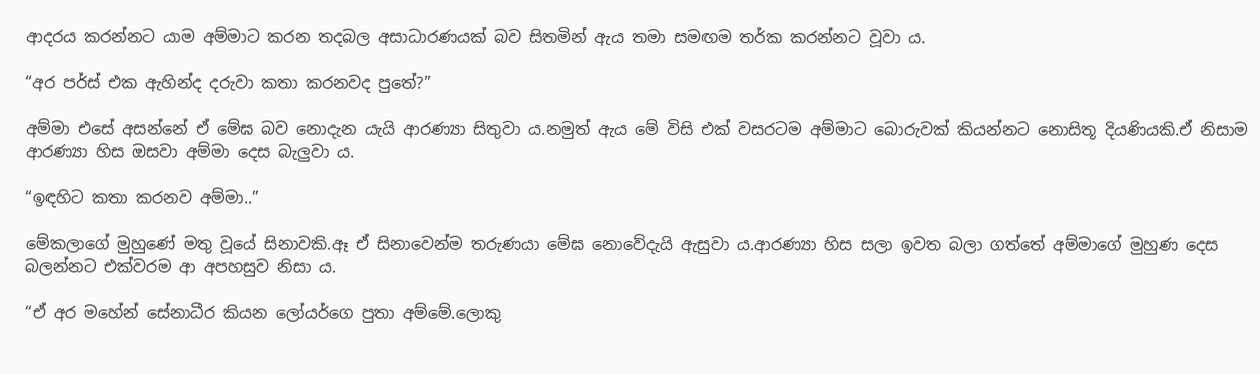ආදරය කරන්නට යාම අම්මාට කරන තදබල අසාධාරණයක් බව සිතමින් ඇය තමා සමඟම තර්ක කරන්නට වූවා ය.

“අර පර්ස් එක ඇහින්ද දරුවා කතා කරනවද පුතේ?”

අම්මා එසේ අසන්නේ ඒ මේඝ බව නොදැන යැයි ආරණ්‍යා සිතුවා ය.නමුත් ඇය මේ විසි එක් වසරටම අම්මාට බොරුවක් කියන්නට නොසිතූ දියණියකි.ඒ නිසාම ආරණ්‍යා හිස ඔසවා අම්මා දෙස බැලුවා ය.

“ඉඳහිට කතා කරනව අම්මා..”

මේකලාගේ මුහුණේ මතු වූයේ සිනාවකි.ඈ ඒ සිනාවෙන්ම තරුණයා මේඝ නොවේදැයි ඇසුවා ය.ආරණ්‍යා හිස සලා ඉවත බලා ගත්තේ අම්මාගේ මුහුණ දෙස බලන්නට එක්වරම ආ අපහසුව නිසා ය.

“ඒ අර මහේන් සේනාධීර කියන ලෝයර්ගෙ පුතා අම්මේ.ලොකු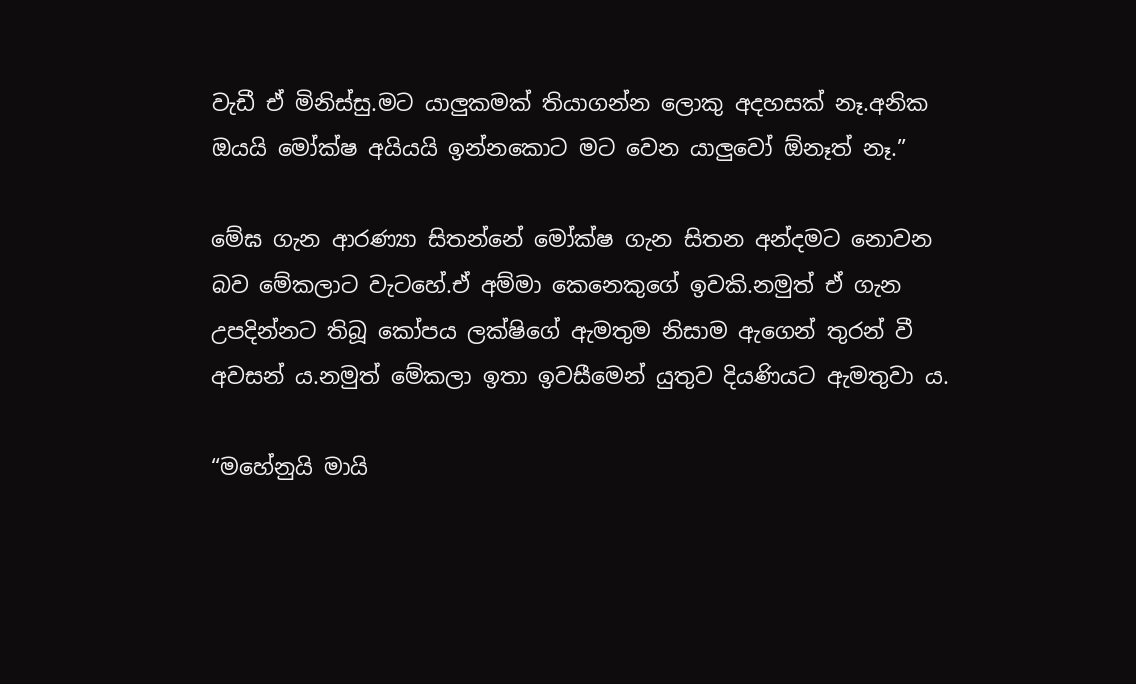වැඩී ඒ මිනිස්සු.මට යාලුකමක් තියාගන්න ලොකු අදහසක් නෑ.අනික ඔයයි මෝක්ෂ අයියයි ඉන්නකොට මට වෙන යාලුවෝ ඕනෑත් නෑ.”

මේඝ ගැන ආරණ්‍යා සිතන්නේ මෝක්ෂ ගැන සිතන අන්දමට නොවන බව මේකලාට වැටහේ.ඒ අම්මා කෙනෙකුගේ ඉවකි.නමුත් ඒ ගැන උපදින්නට තිබූ කෝපය ලක්ෂිගේ ඇමතුම නිසාම ඇගෙන් තුරන් වී අවසන් ය.නමුත් මේකලා ඉතා ඉවසීමෙන් යුතුව දියණියට ඇමතුවා ය.

“මහේනුයි මායි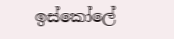ඉස්කෝලේ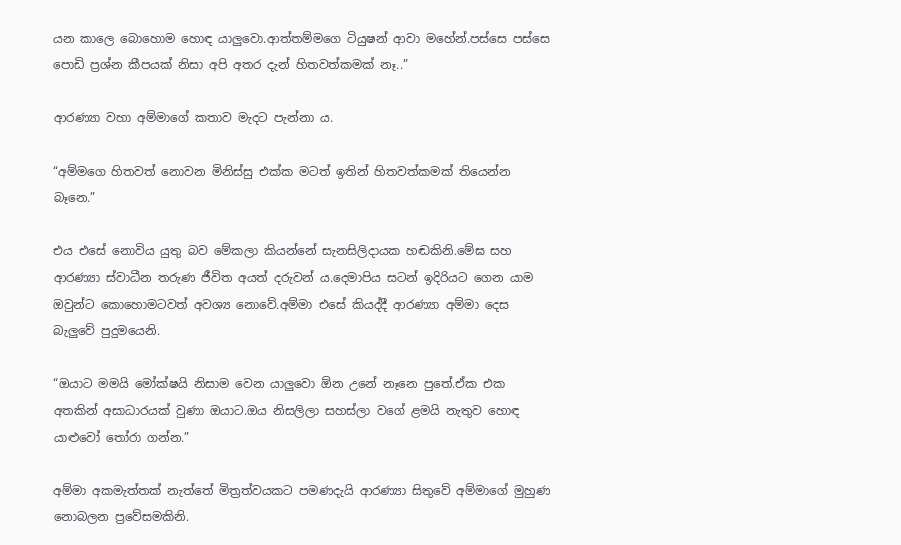යන කාලෙ බොහොම හොඳ යාලුවො.ආත්තම්මගෙ ටියුෂන් ආවා මහේන්.පස්සෙ පස්සෙ පොඩි ප්‍රශ්න කීපයක් නිසා අපි අතර දැන් හිතවත්කමක් නෑ..”

ආරණ්‍යා වහා අම්මාගේ කතාව මැදට පැන්නා ය.

“අම්මගෙ හිතවත් නොවන මිනිස්සු එක්ක මටත් ඉතින් හිතවත්කමක් තියෙන්න බෑනෙ.”

එය එසේ නොවිය යුතු බව මේකලා කියන්නේ සැනසිලිදායක හඬකිනි.මේඝ සහ ආරණ්‍යා ස්වාධීන තරුණ ජීවිත අයත් දරුවන් ය.දෙමාපිය සටන් ඉදිරියට ගෙන යාම ඔවුන්ට කොහොමටවත් අවශ්‍ය නොවේ.අම්මා එසේ කියද්දී ආරණ්‍යා අම්මා දෙස බැලුවේ පුදුමයෙනි.

“ඔයාට මමයි මෝක්ෂයි නිසාම වෙන යාලුවො ඕන උනේ නෑනෙ පුතේ.ඒක එක අතකින් අසාධාරයක් වුණා ඔයාට.ඔය නිසලිලා සහස්ලා වගේ ළමයි නැතුව හොඳ යාළුවෝ තෝරා ගන්න.”

අම්මා අකමැත්තක් නැත්තේ මිත්‍රත්වයකට පමණදැයි ආරණ්‍යා සිතුවේ අම්මාගේ මුහුණ නොබලන ප්‍රවේසමකිනි.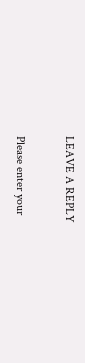LEAVE A REPLY

Please enter your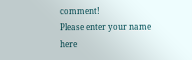comment!
Please enter your name here